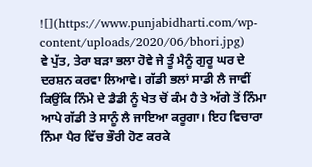![](https://www.punjabidharti.com/wp-content/uploads/2020/06/bhori.jpg)
ਵੇ ਪੁੱਤ, ਤੇਰਾ ਬੜਾ ਭਲਾ ਹੋਵੇ ਜੇ ਤੂੰ ਮੈਨੂੰ ਗੁਰੂ ਘਰ ਦੇ ਦਰਸ਼ਨ ਕਰਵਾ ਲਿਆਵੇ। ਗੱਡੀ ਭਲਾਂ ਸਾਡੀ ਲੈ ਜਾਵੀਂ ਕਿਉਂਕਿ ਨਿੰਮੇ ਦੇ ਡੈਡੀ ਨੂੰ ਖੇਤ ਚੋਂ ਕੰਮ ਹੈ ਤੇ ਅੱਗੇ ਤੋਂ ਨਿੰਮਾ ਆਪੇ ਗੱਡੀ ਤੇ ਸਾਨੂੰ ਲੈ ਜਾਇਆ ਕਰੂਗਾ। ਇਹ ਵਿਚਾਰਾ ਨਿੰਮਾ ਪੈਰ ਵਿੱਚ ਭੌਰੀ ਹੋਣ ਕਰਕੇ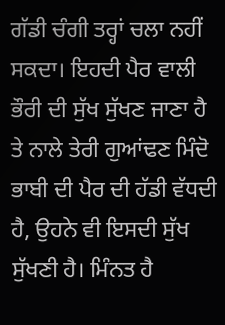ਗੱਡੀ ਚੰਗੀ ਤਰ੍ਹਾਂ ਚਲਾ ਨਹੀਂ ਸਕਦਾ। ਇਹਦੀ ਪੈਰ ਵਾਲੀ ਭੌਰੀ ਦੀ ਸੁੱਖ ਸੁੱਖਣ ਜਾਣਾ ਹੈ ਤੇ ਨਾਲੇ ਤੇਰੀ ਗੁਆਂਢਣ ਮਿੰਦੋ ਭਾਬੀ ਦੀ ਪੈਰ ਦੀ ਹੱਡੀ ਵੱਧਦੀ ਹੈ, ਉਹਨੇ ਵੀ ਇਸਦੀ ਸੁੱਖ ਸੁੱਖਣੀ ਹੈ। ਮਿੰਨਤ ਹੈ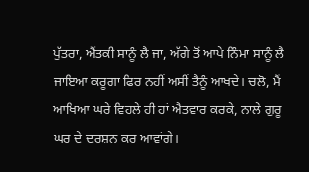ਪੁੱਤਰਾ, ਐਂਤਕੀ ਸਾਨੂੰ ਲੈ ਜਾ, ਅੱਗੇ ਤੋਂ ਆਪੇ ਨਿੰਮਾ ਸਾਨੂੰ ਲੈ ਜਾਇਆ ਕਰੂਗਾ ਫਿਰ ਨਹੀਂ ਅਸੀਂ ਤੈਨੂੰ ਆਖਦੇ। ਚਲੋ, ਮੈਂ ਆਖਿਆ ਘਰੇ ਵਿਹਲੇ ਹੀ ਹਾਂ ਐਤਵਾਰ ਕਰਕੇ, ਨਾਲੇ ਗੁਰੂ ਘਰ ਦੇ ਦਰਸ਼ਨ ਕਰ ਆਵਾਂਗੇ।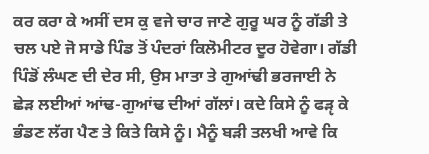ਕਰ ਕਰਾ ਕੇ ਅਸੀਂ ਦਸ ਕੁ ਵਜੇ ਚਾਰ ਜਾਣੇ ਗੁਰੂ ਘਰ ਨੂੰ ਗੱਡੀ ਤੇ ਚਲ ਪਏ ਜੋ ਸਾਡੇ ਪਿੰਡ ਤੋਂ ਪੰਦਰਾਂ ਕਿਲੋਮੀਟਰ ਦੂਰ ਹੋਵੇਗਾ। ਗੱਡੀ ਪਿੰਡੋਂ ਲੰਘਣ ਦੀ ਦੇਰ ਸੀ, ਉਸ ਮਾਤਾ ਤੇ ਗੁਆਂਢੀ ਭਰਜਾਈ ਨੇ ਛੇੜ ਲਈਆਂ ਆਂਢ-ਗੁਆਂਢ ਦੀਆਂ ਗੱਲਾਂ। ਕਦੇ ਕਿਸੇ ਨੂੰ ਫੜੵ ਕੇ ਭੰਡਣ ਲੱਗ ਪੈਣ ਤੇ ਕਿਤੇ ਕਿਸੇ ਨੂੰ। ਮੈਨੂੰ ਬੜੀ ਤਲਖੀ ਆਵੇ ਕਿ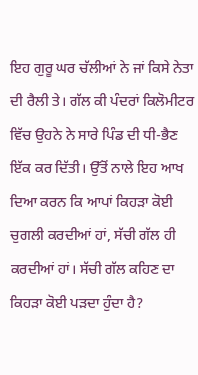ਇਹ ਗੁਰੂ ਘਰ ਚੱਲੀਆਂ ਨੇ ਜਾਂ ਕਿਸੇ ਨੇਤਾ ਦੀ ਰੈਲੀ ਤੇ। ਗੱਲ ਕੀ ਪੰਦਰਾਂ ਕਿਲੋਮੀਟਰ ਵਿੱਚ ਉਹਨੇ ਨੇ ਸਾਰੇ ਪਿੰਡ ਦੀ ਧੀ-ਭੈਣ ਇੱਕ ਕਰ ਦਿੱਤੀ। ਉੱਤੋਂ ਨਾਲੇ ਇਹ ਆਖ ਦਿਆ ਕਰਨ ਕਿ ਆਪਾਂ ਕਿਹੜਾ ਕੋਈ ਚੁਗਲੀ ਕਰਦੀਆਂ ਹਾਂ, ਸੱਚੀ ਗੱਲ ਹੀ ਕਰਦੀਆਂ ਹਾਂ। ਸੱਚੀ ਗੱਲ ਕਹਿਣ ਦਾ ਕਿਹੜਾ ਕੋਈ ਪੜਦਾ ਹੁੰਦਾ ਹੈ?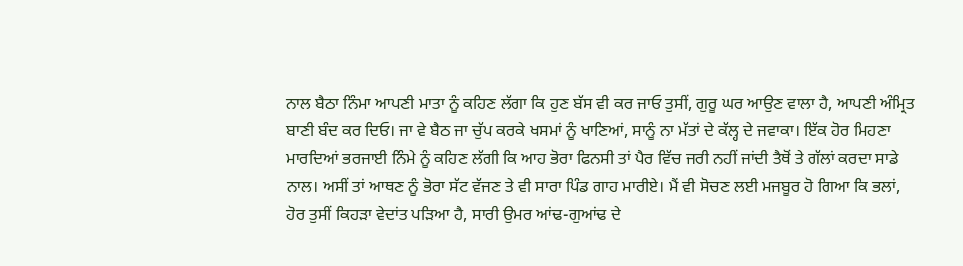ਨਾਲ ਬੈਠਾ ਨਿੰਮਾ ਆਪਣੀ ਮਾਤਾ ਨੂੰ ਕਹਿਣ ਲੱਗਾ ਕਿ ਹੁਣ ਬੱਸ ਵੀ ਕਰ ਜਾਓ ਤੁਸੀਂ, ਗੁਰੂ ਘਰ ਆਉਣ ਵਾਲਾ ਹੈ, ਆਪਣੀ ਅੰਮ੍ਰਿਤ ਬਾਣੀ ਬੰਦ ਕਰ ਦਿਓ। ਜਾ ਵੇ ਬੈਠ ਜਾ ਚੁੱਪ ਕਰਕੇ ਖਸਮਾਂ ਨੂੰ ਖਾਣਿਆਂ, ਸਾਨੂੰ ਨਾ ਮੱਤਾਂ ਦੇ ਕੱਲ੍ਹ ਦੇ ਜਵਾਕਾ। ਇੱਕ ਹੋਰ ਮਿਹਣਾ ਮਾਰਦਿਆਂ ਭਰਜਾਈ ਨਿੰਮੇ ਨੂੰ ਕਹਿਣ ਲੱਗੀ ਕਿ ਆਹ ਭੋਰਾ ਫਿਨਸੀ ਤਾਂ ਪੈਰ ਵਿੱਚ ਜਰੀ ਨਹੀਂ ਜਾਂਦੀ ਤੈਥੋਂ ਤੇ ਗੱਲਾਂ ਕਰਦਾ ਸਾਡੇ ਨਾਲ। ਅਸੀਂ ਤਾਂ ਆਥਣ ਨੂੰ ਭੋਰਾ ਸੱਟ ਵੱਜਣ ਤੇ ਵੀ ਸਾਰਾ ਪਿੰਡ ਗਾਹ ਮਾਰੀਏ। ਮੈਂ ਵੀ ਸੋਚਣ ਲਈ ਮਜਬੂਰ ਹੋ ਗਿਆ ਕਿ ਭਲਾਂ, ਹੋਰ ਤੁਸੀਂ ਕਿਹੜਾ ਵੇਦਾਂਤ ਪੜਿਆ ਹੈ, ਸਾਰੀ ਉਮਰ ਆਂਢ-ਗੁਆਂਢ ਦੇ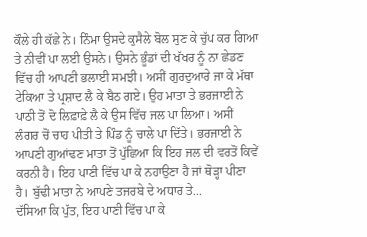ਕੌਲੇ ਹੀ ਕੱਛੇ ਨੇ। ਨਿੰਮਾ ਉਸਦੇ ਕੁਸੈਲੇ ਬੋਲ ਸੁਣ ਕੇ ਚੁੱਪ ਕਰ ਗਿਆ ਤੇ ਨੀਵੀਂ ਪਾ ਲਈ ਉਸਨੇ। ਉਸਨੇ ਭੂੰਡਾਂ ਦੀ ਖੱਖਰ ਨੂੰ ਨਾ ਛੇਡਣ ਵਿੱਚ ਹੀ ਆਪਣੀ ਭਲਾਈ ਸਮਝੀ। ਅਸੀਂ ਗੁਰਦੁਆਰੇ ਜਾ ਕੇ ਮੱਥਾ ਟੇਕਿਆ ਤੇ ਪ੍ਰਸ਼ਾਦ ਲੈ ਕੇ ਬੈਠ ਗਏ। ਉਹ ਮਾਤਾ ਤੇ ਭਰਜਾਈ ਨੇ ਪਾਠੀ ਤੋਂ ਦੋ ਲਿਫ਼ਾਫ਼ੇ ਲੈ ਕੇ ਉਸ ਵਿੱਚ ਜਲ ਪਾ ਲਿਆ। ਅਸੀਂ ਲੰਗਰ ਚੋਂ ਚਾਹ ਪੀਤੀ ਤੇ ਪਿੰਡ ਨੂੰ ਚਾਲੇ ਪਾ ਦਿੱਤੇ। ਭਰਜਾਈ ਨੇ ਆਪਣੀ ਗੁਆਂਢਣ ਮਾਤਾ ਤੋਂ ਪੁੱਛਿਆ ਕਿ ਇਹ ਜਲ ਦੀ ਵਰਤੋਂ ਕਿਵੇਂ ਕਰਨੀ ਹੈ। ਇਹ ਪਾਣੀ ਵਿੱਚ ਪਾ ਕੇ ਨਹਾਉਣਾ ਹੈ ਜਾਂ ਥੋੜ੍ਹਾ ਪੀਣਾ ਹੈ। ਬੁੱਢੀ ਮਾਤਾ ਨੇ ਆਪਣੇ ਤਜਰਬੇ ਦੇ ਅਧਾਰ ਤੇ...
ਦੱਸਿਆ ਕਿ ਪੁੱਤ, ਇਹ ਪਾਣੀ ਵਿੱਚ ਪਾ ਕੇ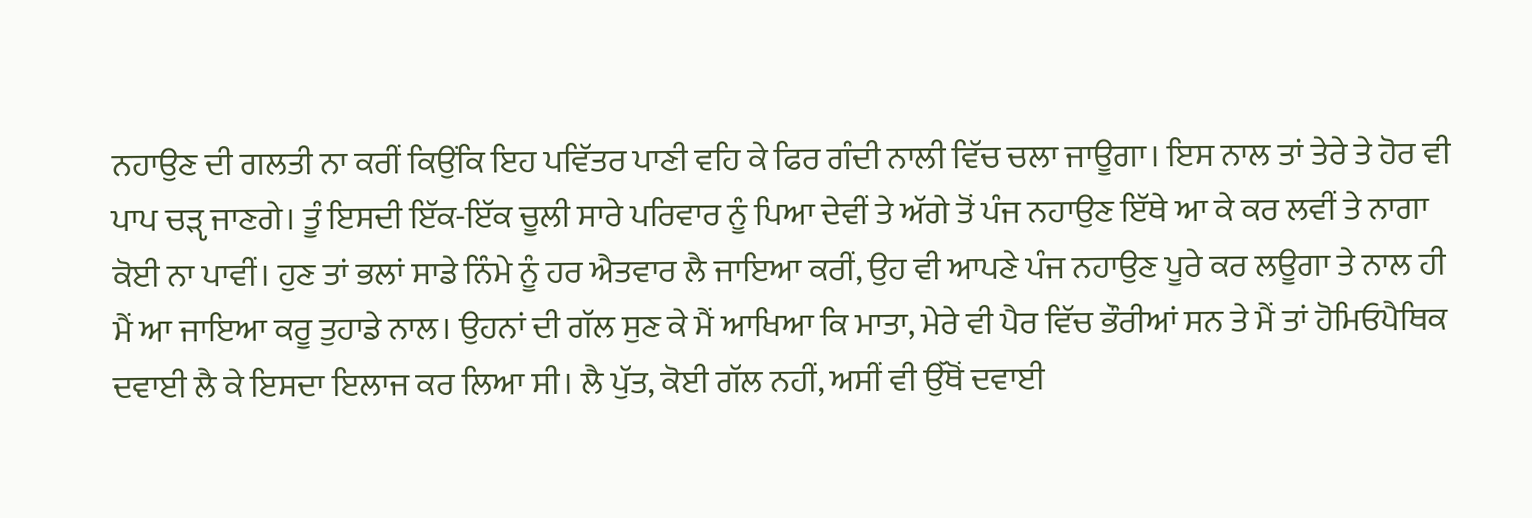ਨਹਾਉਣ ਦੀ ਗਲਤੀ ਨਾ ਕਰੀਂ ਕਿਉਂਕਿ ਇਹ ਪਵਿੱਤਰ ਪਾਣੀ ਵਹਿ ਕੇ ਫਿਰ ਗੰਦੀ ਨਾਲੀ ਵਿੱਚ ਚਲਾ ਜਾਊਗਾ। ਇਸ ਨਾਲ ਤਾਂ ਤੇਰੇ ਤੇ ਹੋਰ ਵੀ ਪਾਪ ਚੜੵ ਜਾਣਗੇ। ਤੂੰ ਇਸਦੀ ਇੱਕ-ਇੱਕ ਚੂਲੀ ਸਾਰੇ ਪਰਿਵਾਰ ਨੂੰ ਪਿਆ ਦੇਵੀਂ ਤੇ ਅੱਗੇ ਤੋਂ ਪੰਜ ਨਹਾਉਣ ਇੱਥੇ ਆ ਕੇ ਕਰ ਲਵੀਂ ਤੇ ਨਾਗਾ ਕੋਈ ਨਾ ਪਾਵੀਂ। ਹੁਣ ਤਾਂ ਭਲਾਂ ਸਾਡੇ ਨਿੰਮੇ ਨੂੰ ਹਰ ਐਤਵਾਰ ਲੈ ਜਾਇਆ ਕਰੀਂ, ਉਹ ਵੀ ਆਪਣੇ ਪੰਜ ਨਹਾਉਣ ਪੂਰੇ ਕਰ ਲਊਗਾ ਤੇ ਨਾਲ ਹੀ ਮੈਂ ਆ ਜਾਇਆ ਕਰੂ ਤੁਹਾਡੇ ਨਾਲ। ਉਹਨਾਂ ਦੀ ਗੱਲ ਸੁਣ ਕੇ ਮੈਂ ਆਖਿਆ ਕਿ ਮਾਤਾ, ਮੇਰੇ ਵੀ ਪੈਰ ਵਿੱਚ ਭੌਰੀਆਂ ਸਨ ਤੇ ਮੈਂ ਤਾਂ ਹੋਮਿਓਪੈਥਿਕ ਦਵਾਈ ਲੈ ਕੇ ਇਸਦਾ ਇਲਾਜ ਕਰ ਲਿਆ ਸੀ। ਲੈ ਪੁੱਤ, ਕੋਈ ਗੱਲ ਨਹੀਂ, ਅਸੀਂ ਵੀ ਉੱਥੋਂ ਦਵਾਈ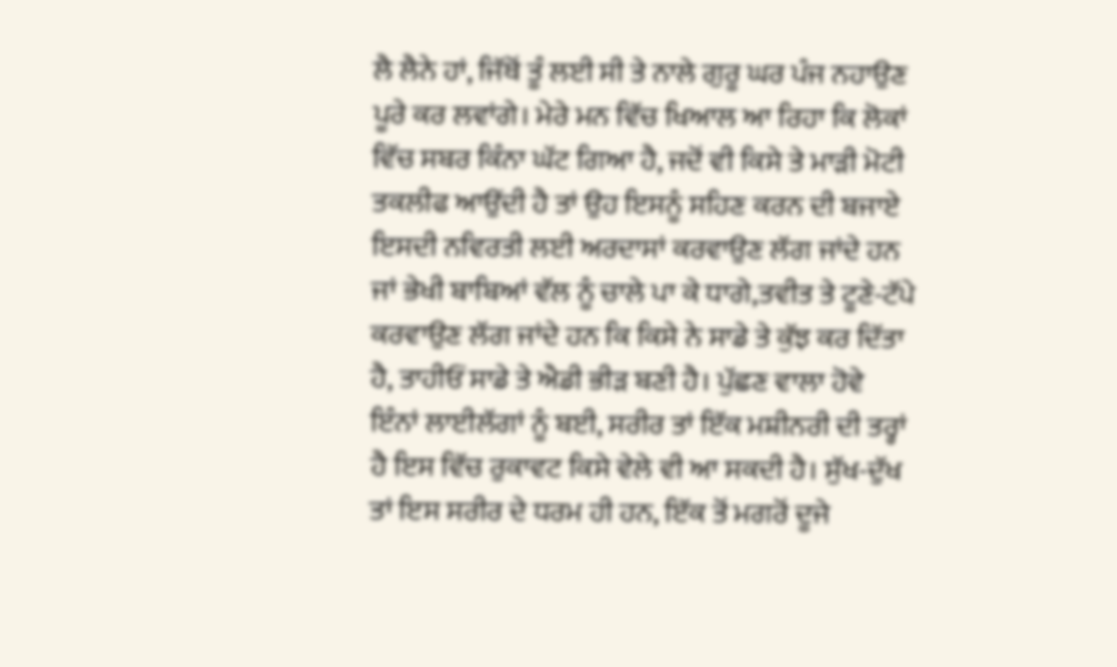ਲੈ ਲੈਨੇ ਹਾਂ, ਜਿੱਥੋਂ ਤੂੰ ਲਈ ਸੀ ਤੇ ਨਾਲੇ ਗੁਰੂ ਘਰ ਪੰਜ ਨਹਾਉਣ ਪੂਰੇ ਕਰ ਲਵਾਂਗੇ। ਮੇਰੇ ਮਨ ਵਿੱਚ ਖਿਆਲ ਆ ਰਿਹਾ ਕਿ ਲੋਕਾਂ ਵਿੱਚ ਸਬਰ ਕਿੰਨਾ ਘੱਟ ਗਿਆ ਹੈ, ਜਦੋਂ ਵੀ ਕਿਸੇ ਤੇ ਮਾੜੀ ਮੋਟੀ ਤਕਲੀਫ ਆਉਂਦੀ ਹੈ ਤਾਂ ਉਹ ਇਸਨੂੰ ਸਹਿਣ ਕਰਨ ਦੀ ਬਜਾਏ ਇਸਦੀ ਨਵਿਰਤੀ ਲਈ ਅਰਦਾਸਾਂ ਕਰਵਾਉਣ ਲੱਗ ਜਾਂਦੇ ਹਨ ਜਾਂ ਭੇਖੀ ਬਾਬਿਆਂ ਵੱਲ ਨੂੰ ਚਾਲੇ ਪਾ ਕੇ ਧਾਗੇ,ਤਵੀਤ ਤੇ ਟੂਣੇ-ਟੱਪੇ ਕਰਵਾਉਣ ਲੱਗ ਜਾਂਦੇ ਹਨ ਕਿ ਕਿਸੇ ਨੇ ਸਾਡੇ ਤੇ ਕੁੱਝ ਕਰ ਦਿੱਤਾ ਹੈ, ਤਾਹੀਓਂ ਸਾਡੇ ਤੇ ਐਡੀ ਭੀੜ ਬਣੀ ਹੈ। ਪੁੱਛਣ ਵਾਲਾ ਹੋਵੇ ਇੰਨਾਂ ਲਾਈਲੱਗਾਂ ਨੂੰ ਬਈ, ਸਰੀਰ ਤਾਂ ਇੱਕ ਮਸ਼ੀਨਰੀ ਦੀ ਤਰ੍ਹਾਂ ਹੈ ਇਸ ਵਿੱਚ ਰੁਕਾਵਟ ਕਿਸੇ ਵੇਲੇ ਵੀ ਆ ਸਕਦੀ ਹੈ। ਸੁੱਖ-ਦੁੱਖ ਤਾਂ ਇਸ ਸਰੀਰ ਦੇ ਧਰਮ ਹੀ ਹਨ, ਇੱਕ ਤੋਂ ਮਗਰੋਂ ਦੂਜੇ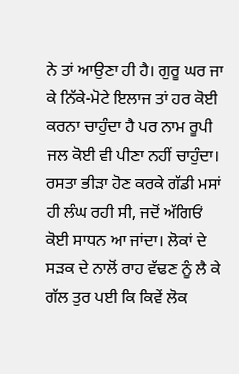ਨੇ ਤਾਂ ਆਉਣਾ ਹੀ ਹੈ। ਗੁਰੂ ਘਰ ਜਾ ਕੇ ਨਿੱਕੇ-ਮੋਟੇ ਇਲਾਜ ਤਾਂ ਹਰ ਕੋਈ ਕਰਨਾ ਚਾਹੁੰਦਾ ਹੈ ਪਰ ਨਾਮ ਰੂਪੀ ਜਲ ਕੋਈ ਵੀ ਪੀਣਾ ਨਹੀਂ ਚਾਹੁੰਦਾ। ਰਸਤਾ ਭੀੜਾ ਹੋਣ ਕਰਕੇ ਗੱਡੀ ਮਸਾਂ ਹੀ ਲੰਘ ਰਹੀ ਸੀ, ਜਦੋਂ ਅੱਗਿਓਂ ਕੋਈ ਸਾਧਨ ਆ ਜਾਂਦਾ। ਲੋਕਾਂ ਦੇ ਸੜਕ ਦੇ ਨਾਲੋਂ ਰਾਹ ਵੱਢਣ ਨੂੰ ਲੈ ਕੇ ਗੱਲ ਤੁਰ ਪਈ ਕਿ ਕਿਵੇਂ ਲੋਕ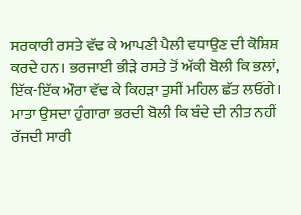ਸਰਕਾਰੀ ਰਸਤੇ ਵੱਢ ਕੇ ਆਪਣੀ ਪੈਲੀ ਵਧਾਉਣ ਦੀ ਕੋਸ਼ਿਸ਼ ਕਰਦੇ ਹਨ। ਭਰਜਾਈ ਭੀੜੇ ਰਸਤੇ ਤੋਂ ਅੱਕੀ ਬੋਲੀ ਕਿ ਭਲਾਂ, ਇੱਕ-ਇੱਕ ਔਰਾ ਵੱਢ ਕੇ ਕਿਹੜਾ ਤੁਸੀਂ ਮਹਿਲ ਛੱਤ ਲਓਂਗੇ। ਮਾਤਾ ਉਸਦਾ ਹੁੰਗਾਰਾ ਭਰਦੀ ਬੋਲੀ ਕਿ ਬੰਦੇ ਦੀ ਨੀਤ ਨਹੀਂ ਰੱਜਦੀ ਸਾਰੀ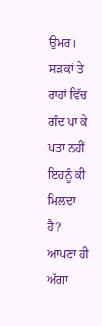ਉਮਰ। ਸੜਕਾਂ ਤੇ ਰਾਹਾਂ ਵਿੱਚ ਗੰਦ ਪਾ ਕੇ ਪਤਾ ਨਹੀਂ ਇਹਨੂੰ ਕੀ ਮਿਲਦਾ ਹੈ? ਆਪਣਾ ਹੀ ਅੱਗਾ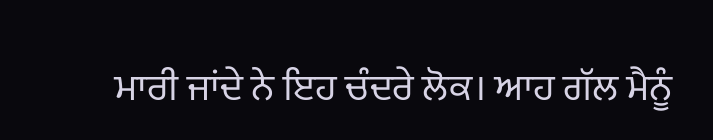ਮਾਰੀ ਜਾਂਦੇ ਨੇ ਇਹ ਚੰਦਰੇ ਲੋਕ। ਆਹ ਗੱਲ ਮੈਨੂੰ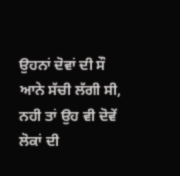ਉਹਨਾਂ ਦੋਵਾਂ ਦੀ ਸੌ ਆਨੇ ਸੱਚੀ ਲੱਗੀ ਸੀ, ਨਹੀ ਤਾਂ ਉਹ ਵੀ ਦੋਵੇਂ ਲੋਕਾਂ ਦੀ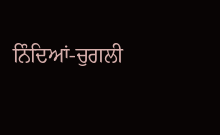ਨਿੰਦਿਆਂ-ਚੁਗਲੀ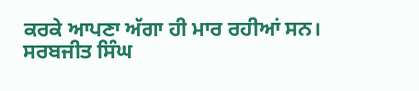ਕਰਕੇ ਆਪਣਾ ਅੱਗਾ ਹੀ ਮਾਰ ਰਹੀਆਂ ਸਨ।
ਸਰਬਜੀਤ ਸਿੰਘ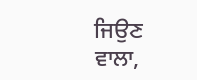ਜਿਉਣ ਵਾਲਾ,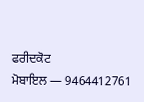ਫਰੀਦਕੋਟ
ਮੋਬਾਇਲ — 9464412761